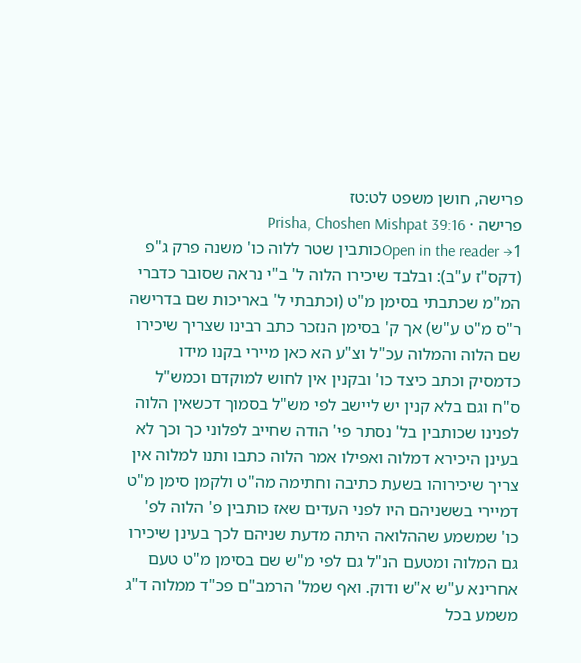פרישה, חושן משפט לט:טז
פרישה · Prisha, Choshen Mishpat 39:16
Open in the reader →1כותבין שטר ללוה כו' משנה פרק ג"פ (דקס"ז ע"ב): ובלבד שיכירו הלוה ל' ב"י נראה שסובר כדברי המ"מ שכתבתי בסימן מ"ט (וכתבתי ל' באריכות שם בדרישה ר"ס מ"ט ע"ש) אך ק' בסימן הנזכר כתב רבינו שצריך שיכירו שם הלוה והמלוה עכ"ל וצ"ע הא כאן מיירי בקנו מידו כדמסיק וכתב כיצד כו' ובקנין אין לחוש למוקדם וכמש"ל ס"ח וגם בלא קנין יש ליישב לפי מש"ל בסמוך דכשאין הלוה לפנינו שכותבין בל' נסתר פי' הודה שחייב לפלוני כך וכך לא בעינן היכירא דמלוה ואפילו אמר הלוה כתבו ותנו למלוה אין צריך שיכירוהו בשעת כתיבה וחתימה מה"ט ולקמן סימן מ"ט דמיירי בששניהם היו לפני העדים שאז כותבין פ' הלוה לפ' כו' שמשמע שההלואה היתה מדעת שניהם לכך בעינן שיכירו גם המלוה ומטעם הנ"ל גם לפי מ"ש שם בסימן מ"ט טעם אחרינא ע"ש א"ש ודוק. ואף שמל' הרמב"ם פכ"ד ממלוה ד"ג משמע בכל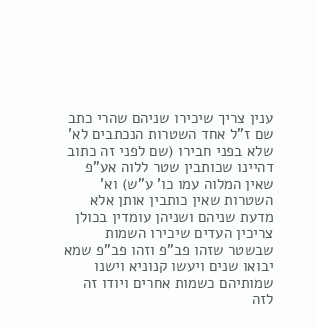ענין צריך שיכירו שניהם שהרי כתב שם ז"ל אחד השטרות הנכתבים לא' שלא בפני חבירו (שם לפני זה כתוב דהיינו שכותבין שטר ללוה אע"פ שאין המלוה עמו כו' ע"ש) וא' השטרות שאין כותבין אותן אלא מדעת שניהם ושניהן עומדין בכולן צריכין העדים שיכירו השמות שבשטר שזהו פב"פ וזהו פב"פ שמא יבואו שנים ויעשו קנוניא וישנו שמותיהם כשמות אחרים ויודו זה לזה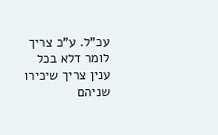עכ"ל. ע"כ צריך לומר דלא בכל ענין צריך שיכירו שניהם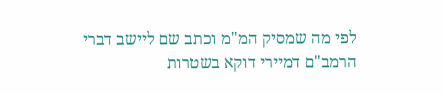לפי מה שמסיק המ"מ וכתב שם ליישב דברי הרמב"ם דמיירי דוקא בשטרות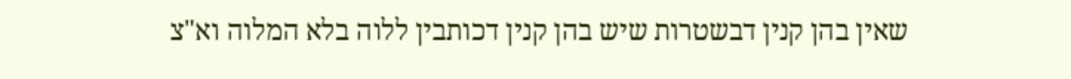שאין בהן קנין דבשטרות שיש בהן קנין דכותבין ללוה בלא המלוה וא"צ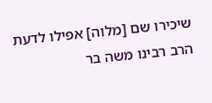שיכירו שם [מלוה] אפילו לדעת הרב רבינו משה בר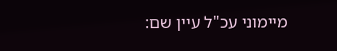מיימוני עכ"ל עיין שם: